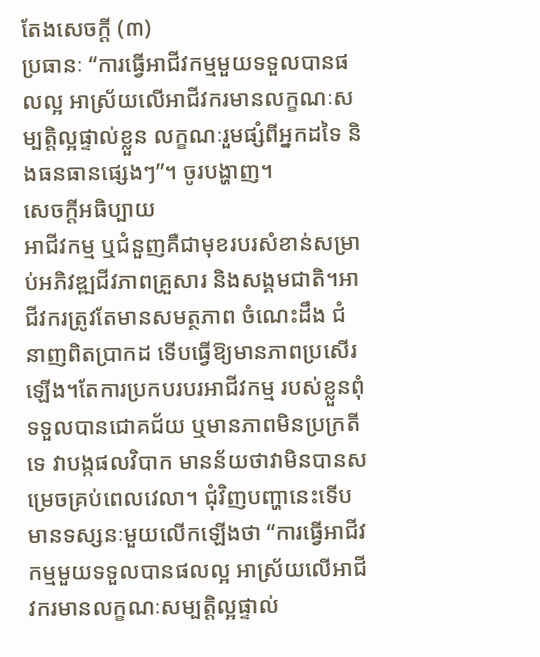តែងសេចក្ដី (៣)
ប្រធានៈ “ការធ្វើអាជីវកម្មមួយទទួលបានផលល្អ អាស្រ័យលើអាជីវករមានលក្ខណៈសម្បត្តិល្អផ្ទាល់ខ្លួន លក្ខណៈរួមផ្សំពីអ្នកដទៃ និងធនធានផ្សេងៗ”។ ចូរបង្ហាញ។
សេចក្ដីអធិប្បាយ
អាជីវកម្ម ឬជំនួញគឺជាមុខរបរសំខាន់សម្រាប់អភិវឌ្ឍជីវភាពគ្រួសារ និងសង្គមជាតិ។អាជីវករត្រូវតែមានសមត្ថភាព ចំណេះដឹង ជំនាញពិតប្រាកដ ទើបធ្វើឱ្យមានភាពប្រសើរឡើង។តែការប្រកបរបរអាជីវកម្ម របស់ខ្លួនពុំទទួលបានជោគជ័យ ឬមានភាពមិនប្រក្រតីទេ វាបង្កផលវិបាក មានន័យថាវាមិនបានសម្រេចគ្រប់ពេលវេលា។ ជុំវិញបញ្ហានេះទើបមានទស្សនៈមួយលើកឡើងថា “ការធ្វើអាជីវកម្មមួយទទួលបានផលល្អ អាស្រ័យលើអាជីវករមានលក្ខណៈសម្បត្តិល្អផ្ទាល់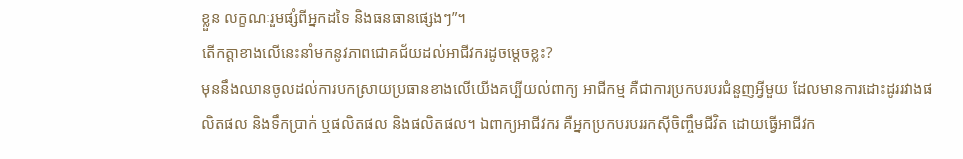ខ្លួន លក្ខណៈរួមផ្សំពីអ្នកដទៃ និងធនធានផ្សេងៗ”។
តើកត្តាខាងលើនេះនាំមកនូវភាពជោគជ័យដល់អាជីវករដូចម្ដេចខ្លះ?
មុននឹងឈានចូលដល់ការបកស្រាយប្រធានខាងលើយើងគប្បីយល់ពាក្យ អាជីកម្ម គឺជាការប្រកបរបរជំនួញអ្វីមួយ ដែលមានការដោះដូររវាងផលិតផល និងទឹកប្រាក់ ឬផលិតផល និងផលិតផល។ ឯពាក្យអាជីវករ គឺអ្នកប្រកបរបររកស៊ីចិញ្ចឹមជីវិត ដោយធ្វើអាជីវក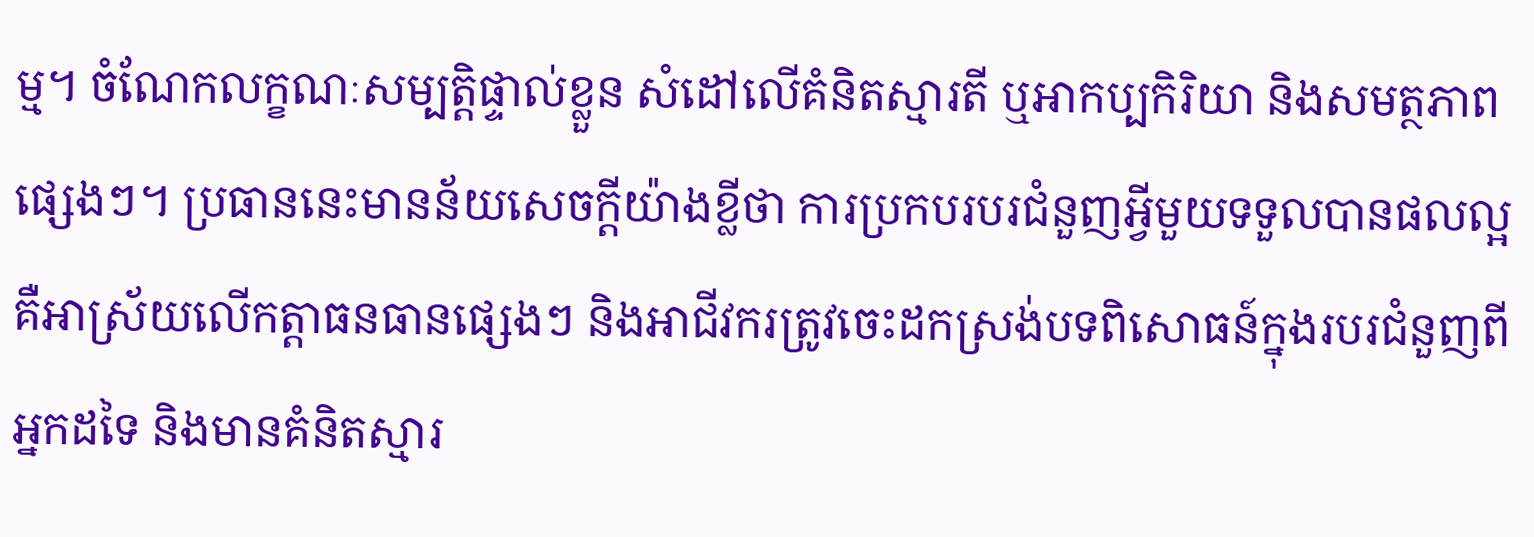ម្ម។ ចំណែកលក្ខណៈសម្បត្តិផ្ទាល់ខ្លួន សំដៅលើគំនិតស្មារតី ឬអាកប្បកិរិយា និងសមត្ថភាពផ្សេងៗ។ ប្រធាននេះមានន័យសេចក្ដីយ៉ាងខ្លីថា ការប្រកបរបរជំនួញអ្វីមួយទទួលបានផលល្អ គឺអាស្រ័យលើកត្តាធនធានផ្សេងៗ និងអាជីវករត្រូវចេះដកស្រង់បទពិសោធន៍ក្នុងរបរជំនួញពីអ្នកដទៃ និងមានគំនិតស្មារ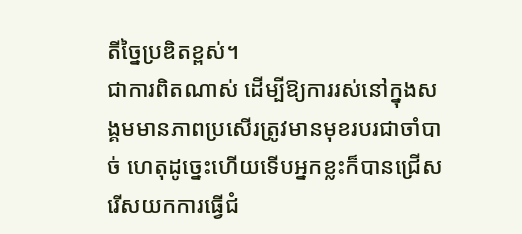តីច្នៃប្រឌិតខ្ពស់។
ជាការពិតណាស់ ដើម្បីឱ្យការរស់នៅក្នុងសង្គមមានភាពប្រសើរត្រូវមានមុខរបរជាចាំបាច់ ហេតុដូច្នេះហើយទើបអ្នកខ្លះក៏បានជ្រើសរើសយកការធ្វើជំ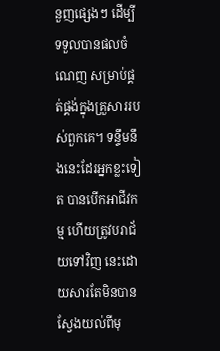នួញផ្សេងៗ ដើម្បីទទួលបានផលចំណេញ សម្រាប់ផ្គត់ផ្គង់ក្នុងគ្រួសាររបស់ពួកគេ។ ទន្ទឹមនឹងនេះដែរអ្នកខ្លះទៀត បានបើកអាជីវកម្ម ហើយត្រូវបរាជ័យទៅវិញ នេះដោយសារតែមិនបានស្វែងយល់ពីមុ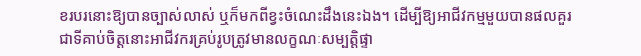ខរបរនោះឱ្យបានច្បាស់លាស់ ឬក៏មកពីខ្វះចំណេះដឹងនេះឯង។ ដើម្បីឱ្យអាជីវកម្មមួយបានផលគួរជាទីគាប់ចិត្តនោះអាជីវករគ្រប់រូបត្រូវមានលក្ខណៈសម្បត្តិផ្ទា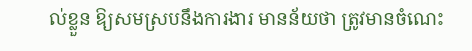ល់ខ្លួន ឱ្យសមស្របនឹងការងារ មានន័យថា ត្រូវមានចំណេះ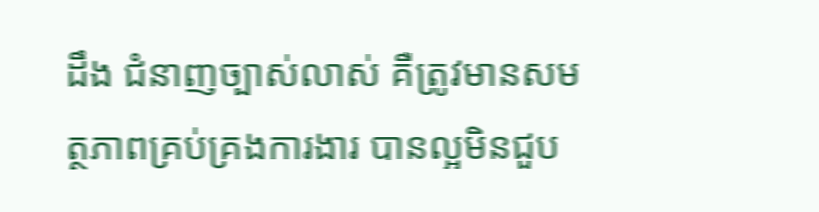ដឹង ជំនាញច្បាស់លាស់ គឺត្រូវមានសមត្ថភាពគ្រប់គ្រងការងារ បានល្អមិនជួប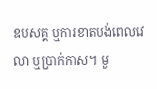ឧបសគ្គ ឬការខាតបង់ពេលវេលា ឬប្រាក់កាស។ មួ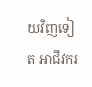យវិញទៀត អាជីវករ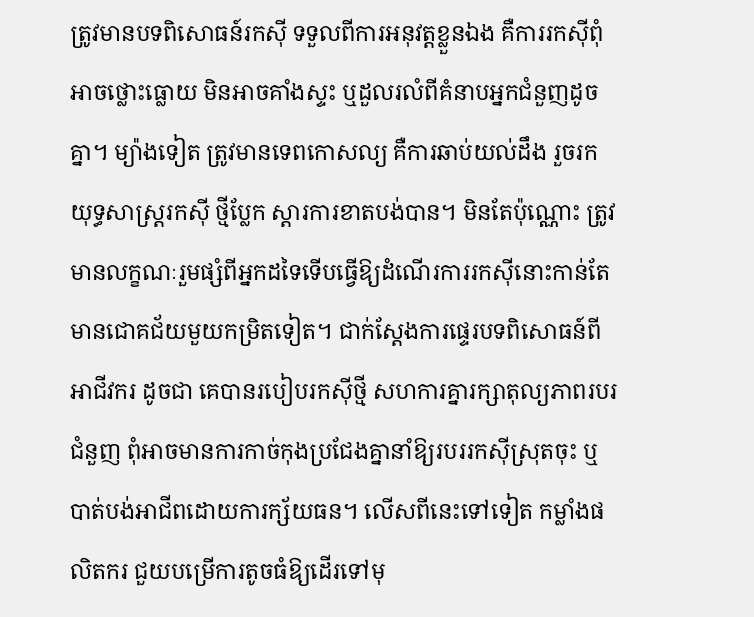ត្រូវមានបទពិសោធន៍រកស៊ី ទទួលពីការអនុវត្តខ្លួនឯង គឺការរកស៊ីពុំអាចថ្លោះធ្លោយ មិនអាចគាំងស្ទះ ឬដួលរលំពីគំនាបអ្នកជំនួញដូចគ្នា។ ម្យ៉ាងទៀត ត្រូវមានទេពកោសល្យ គឺការឆាប់យល់ដឹង រួចរកយុទ្ធសាស្រ្តរកស៊ី ថ្មីប្លែក ស្ដារការខាតបង់បាន។ មិនតែប៉ុណ្ណោះ ត្រូវមានលក្ខណៈរួមផ្សំពីអ្នកដទៃទើបធ្វើឱ្យដំណើរការរកស៊ីនោះកាន់តែមានជោគជ័យមួយកម្រិតទៀត។ ជាក់ស្ដែងការផ្ទេរបទពិសោធន៍ពីអាជីវករ ដូចជា គេបានរបៀបរកស៊ីថ្មី សហការគ្នារក្សាតុល្យភាពរបរជំនួញ ពុំអាចមានការកាច់កុងប្រជែងគ្នានាំឱ្យរបររកស៊ីស្រុតចុះ ឬបាត់បង់អាជីពដោយការក្ស័យធន។ លើសពីនេះទៅទៀត កម្លាំងផលិតករ ជួយបម្រើការតូចធំឱ្យដើរទៅមុ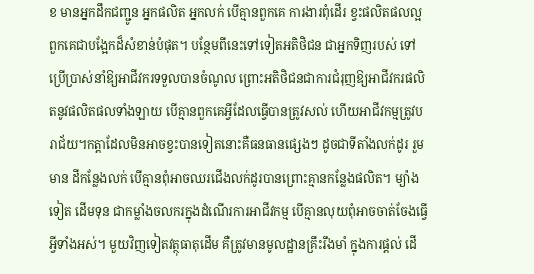ខ មានអ្នកដឹកជញ្ជូន អ្នកផលិត អ្នកលក់ បើគ្មានពួកគេ ការងារពុំដើរ ខ្វះផលិតផលល្អ ពួកគេជាបង្អែកដ៏សំខាន់បំផុត។ បន្ថែមពីនេះទៅទៀតអតិថិជន ជាអ្នកទិញរបស់ ទៅប្រើប្រាស់នាំឱ្យអាជីវករទទួលបានចំណូល ព្រោះអតិថិជនជាការជំរុញឱ្យអាជីវករផលិតនូវផលិតផលទាំងឡាយ បើគ្មានពួកគេអ្វីដែលធ្វើបានត្រូវសល់ ហើយអាជីវកម្មត្រូវបរាជ័យ។កត្តាដែលមិនអាចខ្វះបានទៀតនោះគឺធនធានផ្សេងៗ ដូចជាទីតាំងលក់ដូរ រួមមាន ដីកន្លែងលក់ បើគ្មានពុំអាចឈរជើងលក់ដូរបានព្រោះគ្មានកន្លែងផលិត។ ម្យ៉ាងទៀត ដើមទុន ជាកម្លាំងចលករក្នុងដំណើរការអាជីវកម្ម បើគ្មានលុយពុំអាចចាត់ចែងធ្វើអ្វីទាំងអស់។ មួយវិញទៀតវត្ថុធាតុដើម គឺត្រូវមានមូលដ្ឋានគ្រឹះរឹងមាំ ក្នុងការផ្ដល់ ដើ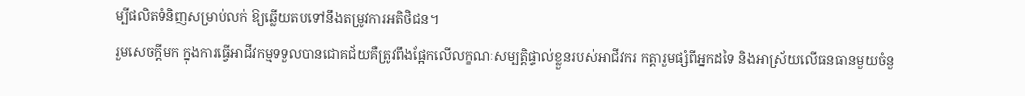ម្បីផលិតទំនិញសម្រាប់លក់ ឱ្យឆ្លើយតបទៅនឹងតម្រូវការអតិថិជន។
រួមសេចក្ដីមក ក្នុងការធ្វើអាជីវកម្មទទួលបានជោគជ័យគឺត្រូវពឹងផ្អែកលើលក្ខណៈសម្បត្តិផ្ទាល់ខ្លួនរបស់អាជីវករ កត្តារួមផ្សំពីអ្នកដទៃ និងអាស្រ័យលើធនធានមួយចំនួ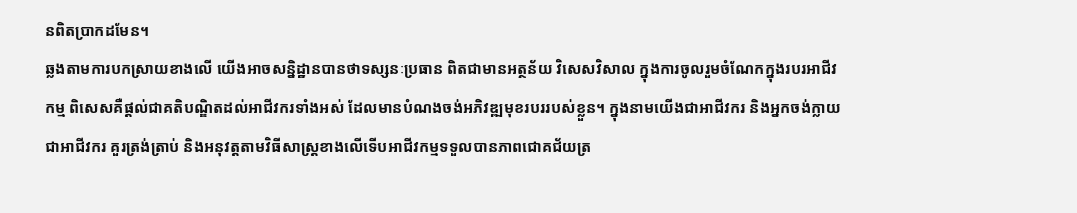នពិតប្រាកដមែន។
ឆ្លងតាមការបកស្រាយខាងលើ យើងអាចសន្និដ្ឋានបានថាទស្សនៈប្រធាន ពិតជាមានអត្ថន័យ វិសេសវិសាល ក្នុងការចូលរួមចំណែកក្នុងរបរអាជីវកម្ម ពិសេសគឺផ្ដល់ជាគតិបណ្ឌិតដល់អាជីវករទាំងអស់ ដែលមានបំណងចង់អភិវឌ្ឍមុខរបររបស់ខ្លួន។ ក្នុងនាមយើងជាអាជីវករ និងអ្នកចង់ក្លាយជាអាជីវករ គួរត្រង់ត្រាប់ និងអនុវត្តតាមវិធីសាស្រ្តខាងលើទើបអាជីវកម្មទទួលបានភាពជោគជ័យត្រ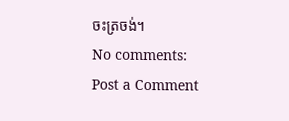ចះត្រចង់។
No comments:
Post a Comment